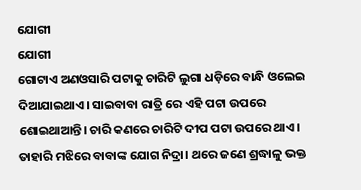ଯୋଗୀ
ଯୋଗୀ
ଗୋଟାଏ ଅଣଓସାରି ପଟାକୁ ଚାରିଟି ଲୁଗା ଧଡ଼ିରେ ବାନ୍ଧି ଓଲେଇ ଦିଆଯାଇଥାଏ। ସାଇବାବା ରାତ୍ରି ରେ ଏହି ପଟା ଉପରେ ଶୋଇଥାଆନ୍ତି। ଚାରି କଣରେ ଚାରିଟି ଦୀପ ପଟା ଉପରେ ଥାଏ। ତାହାରି ମଝିରେ ବାବାଙ୍କ ଯୋଗ ନିଦ୍ରା। ଥରେ ଜଣେ ଶ୍ରଦ୍ଧାଳୁ ଭକ୍ତ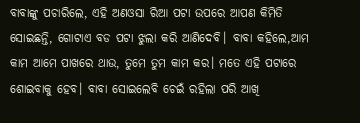ବାବାଙ୍କୁ ପଚାରିଲେ, ଏହି ଅଣଓସା ରିଆ ପଟା ଉପରେ ଆପଣ କିମିତି ସୋଇଛନ୍ତି, ଗୋଟାଏ ବଡ ପଟା ଝୁଲା କରି ଆଣିଦେବି। ବାବା କହିଲେ,ଆମ କାମ ଆମେ ପାଖରେ ଥାଉ, ତୁମେ ତୁମ କାମ କର। ମତେ ଏହି ପଟାରେ ଶୋଇବାକୁ ହେବ। ବାବା ସୋଇଲେବି ଚେଇଁ ରହିଲା ପରି ଆଖି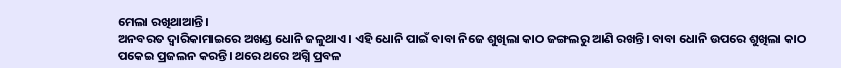ମେଲା ରଖିଥାଆନ୍ତି।
ଅନବରତ ଦ୍ବାରିକାମାଇରେ ଅଖଣ୍ଡ ଧୋନି ଜଳୁଥାଏ। ଏହି ଧୋନି ପାଇଁ ବାବା ନିଜେ ଶୁଖିଲା କାଠ ଜଙ୍ଗଲରୁ ଆଣି ରଖନ୍ତି। ବାବା ଧୋନି ଉପରେ ଶୁଖିଲା କାଠ ପକେଇ ପ୍ରଜଲନ କରନ୍ତି। ଥରେ ଥରେ ଅଗ୍ନି ପ୍ରବଳ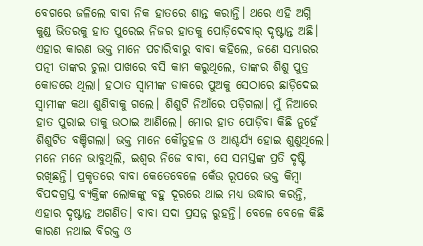ବେଗରେ ଜଳିଲେ ବାବା ନିକ ହାତରେ ଶାନ୍ତ କରାନ୍ତି। ଥରେ ଏହି ଅଗ୍ନି କୁଣ୍ଡ ଭିତରକୁ ହାତ ପୁରେଇ ନିଜର ହାତକୁ ପୋଡ଼ିଦେବାର୍ ଦୃଷ୍ଟାନ୍ତ ଅଛି। ଏହାର କାରଣ ଭକ୍ତ ମାନେ ପଚାରିବାରୁ ବାବା କହିଲେ, ଜଣେ ସମ୍ଭାରର ପତ୍ନୀ ତାଙ୍କର ଚୁଲା ପାଖରେ ବସି କାମ କରୁଥିଲେ, ତାଙ୍କର ଶିଶୁ ପୁତ୍ର କୋଡରେ ଥିଲା। ହଠାତ ସ୍ଵାମୀଙ୍କ ଡାକରେ ପୁଅକୁ ସେଠାରେ ଛାଡ଼ିଦେଇ ସ୍ଵାମୀଙ୍କ କଥା ଶୁଣିବାକୁ ଗଲେ। ଶିଶୁଟି ନିଆଁରେ ପଡ଼ିଗଲା। ମୁଁ ନିଆରେ ହାତ ପୁରାଇ ତାକୁ ଉଠାଇ ଆଣିଲେ। ମୋର ହାତ ପୋଡ଼ିବା କିଛି ନୁହେଁ ଶିଶୁଟିତ ବଞ୍ଚିଗଲା। ଭକ୍ତ ମାନେ କୌତୁହଳ ଓ ଆଶ୍ଚର୍ଯ୍ୟ ହୋଇ ଶୁଣୁଥିଲେ। ମନେ ମନେ ଭାବୁଥିଲି, ଇଶ୍ଵର ନିଜେ ବାବା, ସେ ସମସ୍ତଙ୍କ ପ୍ରତି ଦୃଷ୍ଟି ରଖିଛନ୍ତି। ପ୍ରକୃତରେ ବାବା କେତେବେଳେ କେଁଉ ରୂପରେ ଭକ୍ତ କିମ୍ବା ବିପଦଗ୍ରସ୍ତ ବ୍ୟକ୍ତିଙ୍କ ଲୋକଙ୍କୁ ବହୁ ଦୂରରେ ଥାଇ ମଧ୍ୟ ଉଦ୍ଧାର କରନ୍ତି, ଏହାର ଦୃଷ୍ଟାନ୍ତ ଅଗଣିତ। ବାବା ସଦା ପ୍ରସନ୍ନ ରୁହନ୍ତି। ବେଳେ ବେଳେ କିଛି କାରଣ ନଥାଇ ବିରକ୍ତ ଓ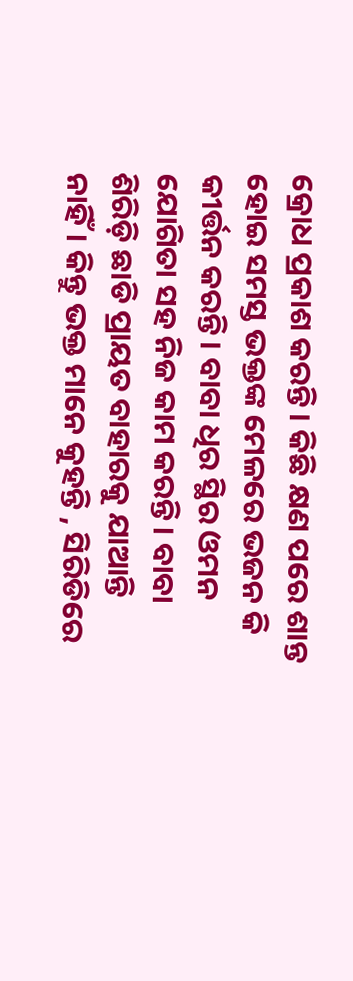କ୍ରୋଧ ପ୍ରକାଶ କରନ୍ତି। କିଛି କ୍ଷଣ ପରେ ଶାନ୍ତ ହୋଇ ସମସ୍ତ ଭକ୍ତଙ୍କ ମେଳରେ ଭଜନ କି କୀର୍ତ୍ତନ କରନ୍ତି। ବାବା ଧିର ସ୍ଥିର ଓମନ ଯୋଗିତା ସହ ନିଜ କାମ କରନ୍ତି। ବାବା ଶିରିଡ଼ି ଛାଡି ପ୍ରାୟତ ବାହାରକୁ ଯାଆନ୍ତି ନାହିଁ। କିନ୍ତୁ ଭକ୍ତ ମାନେ କୁହନ୍ତି , ସିରିଡିରେ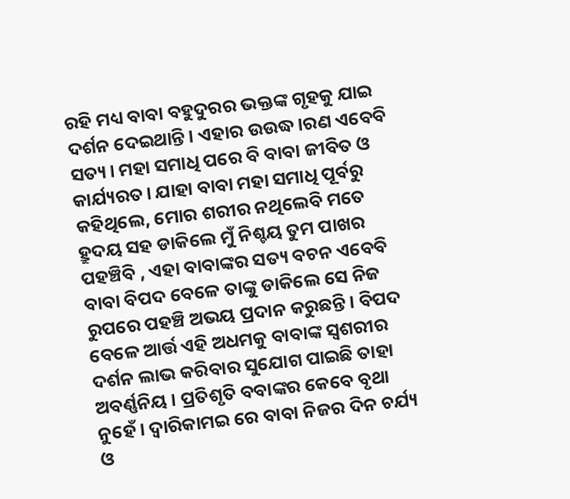ରହି ମଧ୍ୟ ବାବା ବହୁଦୁରର ଭକ୍ତଙ୍କ ଗୃହକୁ ଯାଇ ଦର୍ଶନ ଦେଇଥାନ୍ତି। ଏହାର ଉଉଦ୍ଧ।ରଣ ଏବେବି ସତ୍ୟ। ମହା ସମାଧି ପରେ ବି ବାବା ଜୀବିତ ଓ କାର୍ଯ୍ୟରତ। ଯାହା ବାବା ମହା ସମାଧି ପୂର୍ବରୁ କହିଥିଲେ, ମୋର ଶରୀର ନଥିଲେବି ମତେ ହ୍ରୁଦୟ ସହ ଡାକିଲେ ମୁଁ ନିଶ୍ଚୟ ତୁମ ପାଖର ପହଞ୍ଚିବି , ଏହା ବାବାଙ୍କର ସତ୍ୟ ବଚନ ଏବେବି ବାବା ବିପଦ ବେଳେ ତାଙ୍କୁ ଡାକିଲେ ସେ ନିଜ ରୁପରେ ପହଞ୍ଚି ଅଭୟ ପ୍ରଦାନ କରୁଛନ୍ତି। ବିପଦ ବେଳେ ଆର୍ତ୍ତ ଏହି ଅଧମକୁ ବାବାଙ୍କ ସ୍ଵଶରୀର ଦର୍ଶନ ଲାଭ କରିବାର ସୁଯୋଗ ପାଇଛି ତାହା ଅବର୍ଣ୍ଣନିୟ। ପ୍ରତିଶୃତି ବବାଙ୍କର କେବେ ବୃଥା ନୁହେଁ। ଦ୍ବାରିକାମଇ ରେ ବାବା ନିଜର ଦିନ ଚର୍ଯ୍ୟ ଓ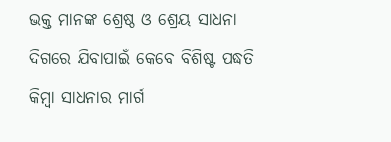ଭକ୍ତ ମାନଙ୍କ ଶ୍ରେଷ୍ଠ ଓ ଶ୍ରେୟ ସାଧନା ଦିଗରେ ଯିବାପାଇଁ କେବେ ବିଶିଷ୍ଟ ପଦ୍ଧତି କିମ୍ବା ସାଧନାର ମାର୍ଗ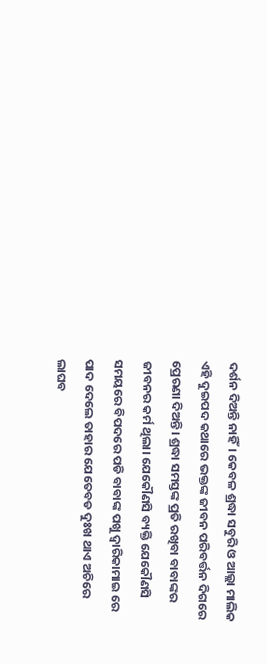ଦର୍ଶନ ଦିଅନ୍ତି ନାହିଁ। କେବଳ ଶ୍ରଦ୍ଧା ସବୁରି ଓ ଆଲ୍ଲା ମାଲିକ ଏହି ଦୁଇପଦ କଥାରେ ଭକ୍ତଙ୍କ ଜୀବନ ପରିବର୍ତ୍ତନ ଦିଗରେ ପ୍ରେରଣା ଦିଅନ୍ତି। ଶ୍ରଦ୍ଧା ସମସ୍ତଙ୍କ ପ୍ରତି ରଖିବା ବାବାଙ୍କର ଜୀବନର କର୍ମ ଥିଲା। ଯେକୌଣସି ବ୍ୟକ୍ତି ଯେକୌଣସି ସମୟରେ ବିପଦରେ ପଡି ବାବାଙ୍କ ପଖୁ ଦ୍ୱାରିକାମାଇ ରେ ପାଦ ଦେଲେ ତାହାର ଯେତେବଡ ଦୁଃଖ ଥାଏ ଅଚିରେ ଲାଘବ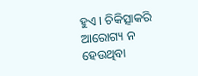ହୁଏ । ଚିକିତ୍ସାକରି ଆରୋଗ୍ୟ ନ ହେଉଥିବା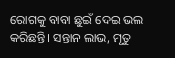ରୋଗକୁ ବାବା ଛୁଇଁ ଦେଇ ଭଲ କରିଛନ୍ତି। ସନ୍ତାନ ଲାଭ, ମୃତୁ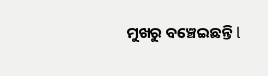ମୁଖରୁ ବଞ୍ଚେଇଛନ୍ତି l